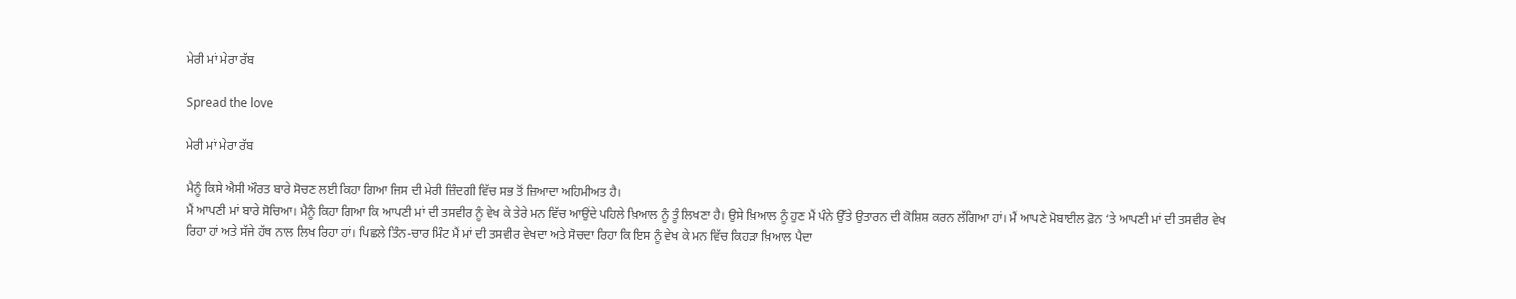ਮੇਰੀ ਮਾਂ ਮੇਰਾ ਰੱਬ

Spread the love

ਮੇਰੀ ਮਾਂ ਮੇਰਾ ਰੱਬ

ਮੈਨੂੰ ਕਿਸੇ ਐਸੀ ਔਰਤ ਬਾਰੇ ਸੋਚਣ ਲਈ ਕਿਹਾ ਗਿਆ ਜਿਸ ਦੀ ਮੇਰੀ ਜ਼ਿੰਦਗੀ ਵਿੱਚ ਸਭ ਤੋਂ ਜ਼ਿਆਦਾ ਅਹਿਮੀਅਤ ਹੈ।
ਮੈਂ ਆਪਣੀ ਮਾਂ ਬਾਰੇ ਸੋਚਿਆ। ਮੈਨੂੰ ਕਿਹਾ ਗਿਆ ਕਿ ਆਪਣੀ ਮਾਂ ਦੀ ਤਸਵੀਰ ਨੂੰ ਵੇਖ ਕੇ ਤੇਰੇ ਮਨ ਵਿੱਚ ਆਉਂਦੇ ਪਹਿਲੇ ਖ਼ਿਆਲ ਨੂੰ ਤੂੰ ਲਿਖਣਾ ਹੈ। ਉਸੇ ਖ਼ਿਆਲ ਨੂੰ ਹੁਣ ਮੈਂ ਪੰਨੇ ਉੱਤੇ ਉਤਾਰਨ ਦੀ ਕੋਸ਼ਿਸ਼ ਕਰਨ ਲੱਗਿਆ ਹਾਂ। ਮੈਂ ਆਪਣੇ ਮੋਬਾਈਲ ਫ਼ੋਨ ‘ਤੇ ਆਪਣੀ ਮਾਂ ਦੀ ਤਸਵੀਰ ਵੇਖ ਰਿਹਾ ਹਾਂ ਅਤੇ ਸੱਜੇ ਹੱਥ ਨਾਲ ਲਿਖ ਰਿਹਾ ਹਾਂ। ਪਿਛਲੇ ਤਿੰਨ-ਚਾਰ ਮਿੰਟ ਮੈਂ ਮਾਂ ਦੀ ਤਸਵੀਰ ਵੇਖਦਾ ਅਤੇ ਸੋਚਦਾ ਰਿਹਾ ਕਿ ਇਸ ਨੂੰ ਵੇਖ ਕੇ ਮਨ ਵਿੱਚ ਕਿਹੜਾ ਖ਼ਿਆਲ ਪੈਦਾ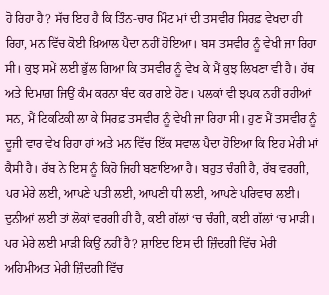ਹੋ ਰਿਹਾ ਹੈ? ਸੱਚ ਇਹ ਹੈ ਕਿ ਤਿੰਨ-ਚਾਰ ਮਿੰਟ ਮਾਂ ਦੀ ਤਸਵੀਰ ਸਿਰਫ਼ ਵੇਖਦਾ ਹੀ ਰਿਹਾ, ਮਨ ਵਿੱਚ ਕੋਈ ਖ਼ਿਆਲ ਪੈਦਾ ਨਹੀਂ ਹੋਇਆ। ਬਸ ਤਸਵੀਰ ਨੂੰ ਵੇਖੀ ਜਾ ਰਿਹਾ ਸੀ। ਕੁਝ ਸਮੇਂ ਲਈ ਭੁੱਲ ਗਿਆ ਕਿ ਤਸਵੀਰ ਨੂੰ ਵੇਖ ਕੇ ਮੈਂ ਕੁਝ ਲਿਖਣਾ ਵੀ ਹੈ। ਹੱਥ ਅਤੇ ਦਿਮਾਗ਼ ਜਿਉਂ ਕੰਮ ਕਰਨਾ ਬੰਦ ਕਰ ਗਏ ਹੋਣ। ਪਲਕਾਂ ਵੀ ਝਪਕ ਨਹੀਂ ਰਹੀਆਂ ਸਨ, ਮੈਂ ਟਿਕਟਿਕੀ ਲਾ ਕੇ ਸਿਰਫ਼ ਤਸਵੀਰ ਨੂੰ ਵੇਖੀ ਜਾ ਰਿਹਾ ਸੀ। ਹੁਣ ਮੈਂ ਤਸਵੀਰ ਨੂੰ ਦੂਜੀ ਵਾਰ ਵੇਖ ਰਿਹਾ ਹਾਂ ਅਤੇ ਮਨ ਵਿੱਚ ਇੱਕ ਸਵਾਲ ਪੈਦਾ ਹੋਇਆ ਕਿ ਇਹ ਮੇਰੀ ਮਾਂ ਕੈਸੀ ਹੈ। ਰੱਬ ਨੇ ਇਸ ਨੂੰ ਕਿਹੋ ਜਿਹੀ ਬਣਾਇਆ ਹੈ। ਬਹੁਤ ਚੰਗੀ ਹੈ, ਰੱਬ ਵਰਗੀ, ਪਰ ਮੇਰੇ ਲਈ, ਆਪਣੇ ਪਤੀ ਲਈ, ਆਪਣੀ ਧੀ ਲਈ, ਆਪਣੇ ਪਰਿਵਾਰ ਲਈ। ਦੁਨੀਆਂ ਲਈ ਤਾਂ ਲੋਕਾਂ ਵਰਗੀ ਹੀ ਹੈ, ਕਈ ਗੱਲਾਂ ‘ਚ ਚੰਗੀ, ਕਈ ਗੱਲਾਂ ‘ਚ ਮਾੜੀ। ਪਰ ਮੇਰੇ ਲਈ ਮਾੜੀ ਕਿਉਂ ਨਹੀਂ ਹੈ? ਸ਼ਾਇਦ ਇਸ ਦੀ ਜ਼ਿੰਦਗੀ ਵਿੱਚ ਮੇਰੀ ਅਹਿਮੀਅਤ ਮੇਰੀ ਜ਼ਿੰਦਗੀ ਵਿੱਚ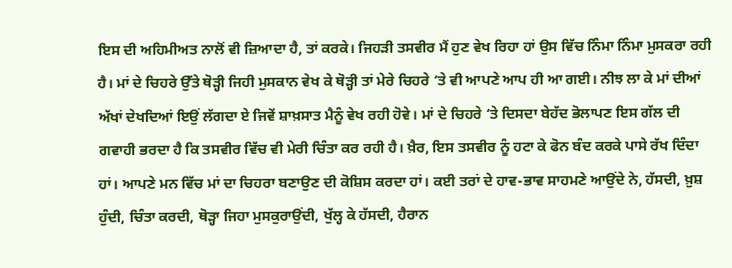ਇਸ ਦੀ ਅਹਿਮੀਅਤ ਨਾਲੋਂ ਵੀ ਜ਼ਿਆਦਾ ਹੈ, ਤਾਂ ਕਰਕੇ। ਜਿਹੜੀ ਤਸਵੀਰ ਮੈਂ ਹੁਣ ਵੇਖ ਰਿਹਾ ਹਾਂ ਉਸ ਵਿੱਚ ਨਿੰਮਾ ਨਿੰਮਾ ਮੁਸਕਰਾ ਰਹੀ ਹੈ। ਮਾਂ ਦੇ ਚਿਹਰੇ ਉੱਤੇ ਥੋੜ੍ਹੀ ਜਿਹੀ ਮੁਸਕਾਨ ਵੇਖ ਕੇ ਥੋੜ੍ਹੀ ਤਾਂ ਮੇਰੇ ਚਿਹਰੇ ‘ਤੇ ਵੀ ਆਪਣੇ ਆਪ ਹੀ ਆ ਗਈ। ਨੀਝ ਲਾ ਕੇ ਮਾਂ ਦੀਆਂ ਅੱਖਾਂ ਦੇਖਦਿਆਂ ਇਉਂ ਲੱਗਦਾ ਏ ਜਿਵੇਂ ਸ਼ਾਖ਼ਸਾਤ ਮੈਨੂੰ ਵੇਖ ਰਹੀ ਹੋਵੇ। ਮਾਂ ਦੇ ਚਿਹਰੇ ‘ਤੇ ਦਿਸਦਾ ਬੇਹੱਦ ਭੋਲਾਪਣ ਇਸ ਗੱਲ ਦੀ ਗਵਾਹੀ ਭਰਦਾ ਹੈ ਕਿ ਤਸਵੀਰ ਵਿੱਚ ਵੀ ਮੇਰੀ ਚਿੰਤਾ ਕਰ ਰਹੀ ਹੈ। ਖ਼ੈਰ, ਇਸ ਤਸਵੀਰ ਨੂੰ ਹਟਾ ਕੇ ਫੋਨ ਬੰਦ ਕਰਕੇ ਪਾਸੇ ਰੱਖ ਦਿੰਦਾ ਹਾਂ। ਆਪਣੇ ਮਨ ਵਿੱਚ ਮਾਂ ਦਾ ਚਿਹਰਾ ਬਣਾਉਣ ਦੀ ਕੋਸ਼ਿਸ ਕਰਦਾ ਹਾਂ। ਕਈ ਤਰਾਂ ਦੇ ਹਾਵ-ਭਾਵ ਸਾਹਮਣੇ ਆਉਂਦੇ ਨੇ, ਹੱਸਦੀ, ਖ਼ੁਸ਼ ਹੁੰਦੀ, ਚਿੰਤਾ ਕਰਦੀ, ਥੋੜ੍ਹਾ ਜਿਹਾ ਮੁਸਕੁਰਾਉਂਦੀ, ਖੁੱਲ੍ਹ ਕੇ ਹੱਸਦੀ, ਹੈਰਾਨ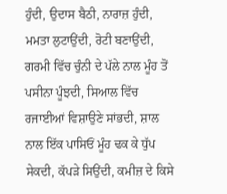ਹੁੰਦੀ, ਉਦਾਸ ਬੈਠੀ, ਨਾਰਾਜ਼ ਹੁੰਦੀ, ਮਮਤਾ ਲੁਟਾਉਂਦੀ, ਰੋਟੀ ਬਣਾਉਂਦੀ, ਗਰਮੀ ਵਿੱਚ ਚੁੰਨੀ ਦੇ ਪੱਲੇ ਨਾਲ ਮੂੰਹ ਤੋਂ ਪਸੀਨਾ ਪੂੰਝਦੀ, ਸਿਆਲ ਵਿੱਚ ਰਜਾਈਆਂ ਵਿਸ਼ਾਉਣੇ ਸਾਂਭਦੀ, ਸ਼ਾਲ ਨਾਲ ਇੱਕ ਪਾਸਿਓਂ ਮੂੰਹ ਢਕ ਕੇ ਧੁੱਪ ਸੇਕਦੀ, ਕੱਪੜੇ ਸਿਉਂਦੀ, ਕਮੀਜ਼ ਦੇ ਕਿਸੇ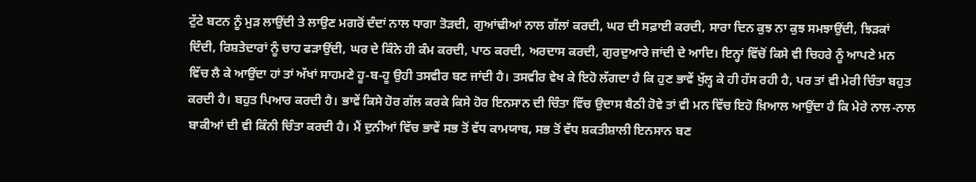ਟੁੱਟੇ ਬਟਨ ਨੂੰ ਮੁੜ ਲਾਉਂਦੀ ਤੇ ਲਾਉਣ ਮਗਰੋਂ ਦੰਦਾਂ ਨਾਲ ਧਾਗਾ ਤੋੜਦੀ, ਗੁਆਂਢੀਆਂ ਨਾਲ ਗੱਲਾਂ ਕਰਦੀ, ਘਰ ਦੀ ਸਫ਼ਾਈ ਕਰਦੀ, ਸਾਰਾ ਦਿਨ ਕੁਝ ਨਾ ਕੁਝ ਸਮਝਾਉਂਦੀ, ਝਿੜਕਾਂ ਦਿੰਦੀ, ਰਿਸ਼ਤੇਦਾਰਾਂ ਨੂੰ ਚਾਹ ਫੜਾਉਂਦੀ, ਘਰ ਦੇ ਕਿੰਨੇ ਹੀ ਕੰਮ ਕਰਦੀ, ਪਾਠ ਕਰਦੀ, ਅਰਦਾਸ ਕਰਦੀ, ਗੁਰਦੁਆਰੇ ਜਾਂਦੀ ਦੇ ਆਦਿ। ਇਨ੍ਹਾਂ ਵਿੱਚੋਂ ਕਿਸੇ ਵੀ ਚਿਹਰੇ ਨੂੰ ਆਪਣੇ ਮਨ ਵਿੱਚ ਲੈ ਕੇ ਆਉਂਦਾ ਹਾਂ ਤਾਂ ਅੱਖਾਂ ਸਾਹਮਣੇ ਹੂ-ਬ-ਹੂ ਉਹੀ ਤਸਵੀਰ ਬਣ ਜਾਂਦੀ ਹੈ। ਤਸਵੀਰ ਵੇਖ ਕੇ ਇਹੋ ਲੱਗਦਾ ਹੈ ਕਿ ਹੁਣ ਭਾਵੇਂ ਖੁੱਲ੍ਹ ਕੇ ਹੀ ਹੱਸ ਰਹੀ ਹੈ, ਪਰ ਤਾਂ ਵੀ ਮੇਰੀ ਚਿੰਤਾ ਬਹੁਤ ਕਰਦੀ ਹੈ। ਬਹੁਤ ਪਿਆਰ ਕਰਦੀ ਹੈ। ਭਾਵੇਂ ਕਿਸੇ ਹੋਰ ਗੱਲ ਕਰਕੇ ਕਿਸੇ ਹੋਰ ਇਨਸਾਨ ਦੀ ਚਿੰਤਾ ਵਿੱਚ ਉਦਾਸ ਬੈਠੀ ਹੋਵੇ ਤਾਂ ਵੀ ਮਨ ਵਿੱਚ ਇਹੋ ਖ਼ਿਆਲ ਆਉਂਦਾ ਹੈ ਕਿ ਮੇਰੇ ਨਾਲ-ਨਾਲ ਬਾਕੀਆਂ ਦੀ ਵੀ ਕਿੰਨੀ ਚਿੰਤਾ ਕਰਦੀ ਹੈ। ਮੈਂ ਦੁਨੀਆਂ ਵਿੱਚ ਭਾਵੇਂ ਸਭ ਤੋਂ ਵੱਧ ਕਾਮਯਾਬ, ਸਭ ਤੋਂ ਵੱਧ ਸ਼ਕਤੀਸ਼ਾਲੀ ਇਨਸਾਨ ਬਣ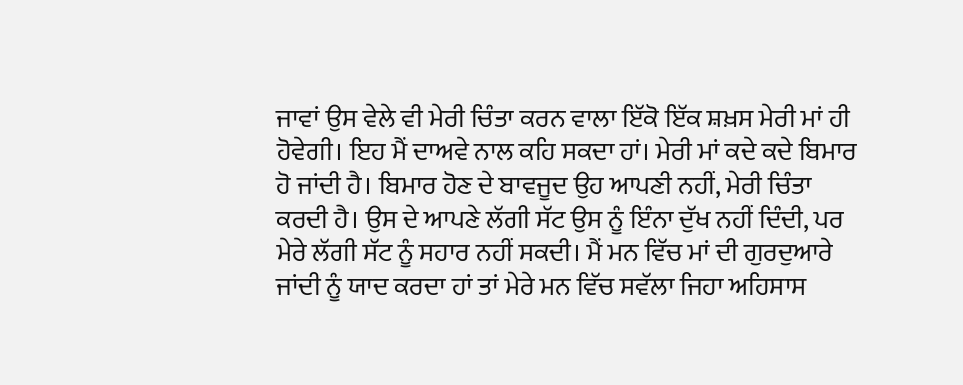ਜਾਵਾਂ ਉਸ ਵੇਲੇ ਵੀ ਮੇਰੀ ਚਿੰਤਾ ਕਰਨ ਵਾਲਾ ਇੱਕੋ ਇੱਕ ਸ਼ਖ਼ਸ ਮੇਰੀ ਮਾਂ ਹੀ ਹੋਵੇਗੀ। ਇਹ ਮੈਂ ਦਾਅਵੇ ਨਾਲ ਕਹਿ ਸਕਦਾ ਹਾਂ। ਮੇਰੀ ਮਾਂ ਕਦੇ ਕਦੇ ਬਿਮਾਰ ਹੋ ਜਾਂਦੀ ਹੈ। ਬਿਮਾਰ ਹੋਣ ਦੇ ਬਾਵਜੂਦ ਉਹ ਆਪਣੀ ਨਹੀਂ, ਮੇਰੀ ਚਿੰਤਾ ਕਰਦੀ ਹੈ। ਉਸ ਦੇ ਆਪਣੇ ਲੱਗੀ ਸੱਟ ਉਸ ਨੂੰ ਇੰਨਾ ਦੁੱਖ ਨਹੀਂ ਦਿੰਦੀ, ਪਰ ਮੇਰੇ ਲੱਗੀ ਸੱਟ ਨੂੰ ਸਹਾਰ ਨਹੀਂ ਸਕਦੀ। ਮੈਂ ਮਨ ਵਿੱਚ ਮਾਂ ਦੀ ਗੁਰਦੁਆਰੇ ਜਾਂਦੀ ਨੂੰ ਯਾਦ ਕਰਦਾ ਹਾਂ ਤਾਂ ਮੇਰੇ ਮਨ ਵਿੱਚ ਸਵੱਲਾ ਜਿਹਾ ਅਹਿਸਾਸ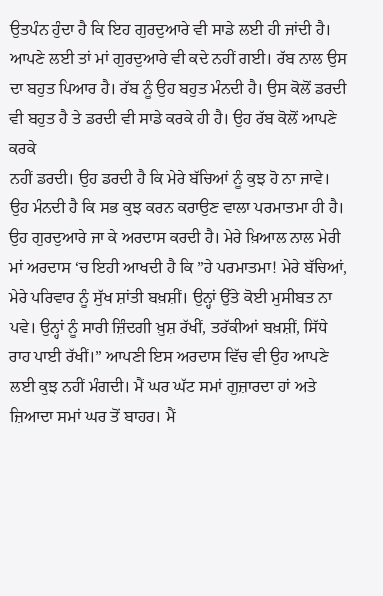ਉਤਪੰਨ ਹੁੰਦਾ ਹੈ ਕਿ ਇਹ ਗੁਰਦੁਆਰੇ ਵੀ ਸਾਡੇ ਲਈ ਹੀ ਜਾਂਦੀ ਹੈ। ਆਪਣੇ ਲਈ ਤਾਂ ਮਾਂ ਗੁਰਦੁਆਰੇ ਵੀ ਕਦੇ ਨਹੀਂ ਗਈ। ਰੱਬ ਨਾਲ ਉਸ ਦਾ ਬਹੁਤ ਪਿਆਰ ਹੈ। ਰੱਬ ਨੂੰ ਉਹ ਬਹੁਤ ਮੰਨਦੀ ਹੈ। ਉਸ ਕੋਲੋਂ ਡਰਦੀ ਵੀ ਬਹੁਤ ਹੈ ਤੇ ਡਰਦੀ ਵੀ ਸਾਡੇ ਕਰਕੇ ਹੀ ਹੈ। ਉਹ ਰੱਬ ਕੋਲੋਂ ਆਪਣੇ ਕਰਕੇ
ਨਹੀਂ ਡਰਦੀ। ਉਹ ਡਰਦੀ ਹੈ ਕਿ ਮੇਰੇ ਬੱਚਿਆਂ ਨੂੰ ਕੁਝ ਹੋ ਨਾ ਜਾਵੇ। ਉਹ ਮੰਨਦੀ ਹੈ ਕਿ ਸਭ ਕੁਝ ਕਰਨ ਕਰਾਉਣ ਵਾਲਾ ਪਰਮਾਤਮਾ ਹੀ ਹੈ। ਉਹ ਗੁਰਦੁਆਰੇ ਜਾ ਕੇ ਅਰਦਾਸ ਕਰਦੀ ਹੈ। ਮੇਰੇ ਖ਼ਿਆਲ ਨਾਲ ਮੇਰੀ ਮਾਂ ਅਰਦਾਸ ‘ਚ ਇਹੀ ਆਖਦੀ ਹੈ ਕਿ ”ਹੇ ਪਰਮਾਤਮਾ! ਮੇਰੇ ਬੱਚਿਆਂ, ਮੇਰੇ ਪਰਿਵਾਰ ਨੂੰ ਸੁੱਖ ਸ਼ਾਂਤੀ ਬਖ਼ਸ਼ੀਂ। ਉਨ੍ਹਾਂ ਉੱਤੇ ਕੋਈ ਮੁਸੀਬਤ ਨਾ ਪਵੇ। ਉਨ੍ਹਾਂ ਨੂੰ ਸਾਰੀ ਜ਼ਿੰਦਗੀ ਖ਼ੁਸ਼ ਰੱਖੀਂ, ਤਰੱਕੀਆਂ ਬਖ਼ਸ਼ੀਂ, ਸਿੱਧੇ ਰਾਹ ਪਾਈ ਰੱਖੀਂ।” ਆਪਣੀ ਇਸ ਅਰਦਾਸ ਵਿੱਚ ਵੀ ਉਹ ਆਪਣੇ ਲਈ ਕੁਝ ਨਹੀਂ ਮੰਗਦੀ। ਮੈਂ ਘਰ ਘੱਟ ਸਮਾਂ ਗੁਜ਼ਾਰਦਾ ਹਾਂ ਅਤੇ ਜ਼ਿਆਦਾ ਸਮਾਂ ਘਰ ਤੋਂ ਬਾਹਰ। ਮੈਂ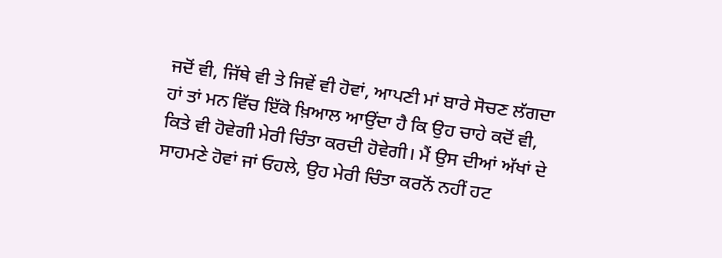ਜਦੋਂ ਵੀ, ਜਿੱਥੇ ਵੀ ਤੇ ਜਿਵੇਂ ਵੀ ਹੋਵਾਂ, ਆਪਣੀ ਮਾਂ ਬਾਰੇ ਸੋਚਣ ਲੱਗਦਾ ਹਾਂ ਤਾਂ ਮਨ ਵਿੱਚ ਇੱਕੋ ਖ਼ਿਆਲ ਆਉਂਦਾ ਹੈ ਕਿ ਉਹ ਚਾਹੇ ਕਦੋਂ ਵੀ, ਕਿਤੇ ਵੀ ਹੋਵੇਗੀ ਮੇਰੀ ਚਿੰਤਾ ਕਰਦੀ ਹੋਵੇਗੀ। ਮੈਂ ਉਸ ਦੀਆਂ ਅੱਖਾਂ ਦੇ ਸਾਹਮਣੇ ਹੋਵਾਂ ਜਾਂ ਓਹਲੇ, ਉਹ ਮੇਰੀ ਚਿੰਤਾ ਕਰਨੋਂ ਨਹੀਂ ਹਟ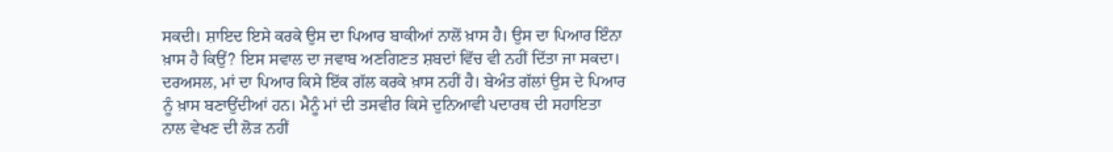ਸਕਦੀ। ਸ਼ਾਇਦ ਇਸੇ ਕਰਕੇ ਉਸ ਦਾ ਪਿਆਰ ਬਾਕੀਆਂ ਨਾਲੋਂ ਖ਼ਾਸ ਹੈ। ਉਸ ਦਾ ਪਿਆਰ ਇੰਨਾ ਖ਼ਾਸ ਹੈ ਕਿਉਂ? ਇਸ ਸਵਾਲ ਦਾ ਜਵਾਬ ਅਣਗਿਣਤ ਸ਼ਬਦਾਂ ਵਿੱਚ ਵੀ ਨਹੀਂ ਦਿੱਤਾ ਜਾ ਸਕਦਾ। ਦਰਅਸਲ, ਮਾਂ ਦਾ ਪਿਆਰ ਕਿਸੇ ਇੱਕ ਗੱਲ ਕਰਕੇ ਖ਼ਾਸ ਨਹੀਂ ਹੈ। ਬੇਅੰਤ ਗੱਲਾਂ ਉਸ ਦੇ ਪਿਆਰ ਨੂੰ ਖ਼ਾਸ ਬਣਾਉਂਦੀਆਂ ਹਨ। ਮੈਨੂੰ ਮਾਂ ਦੀ ਤਸਵੀਰ ਕਿਸੇ ਦੁਨਿਆਵੀ ਪਦਾਰਥ ਦੀ ਸਹਾਇਤਾ ਨਾਲ ਵੇਖਣ ਦੀ ਲੋੜ ਨਹੀਂ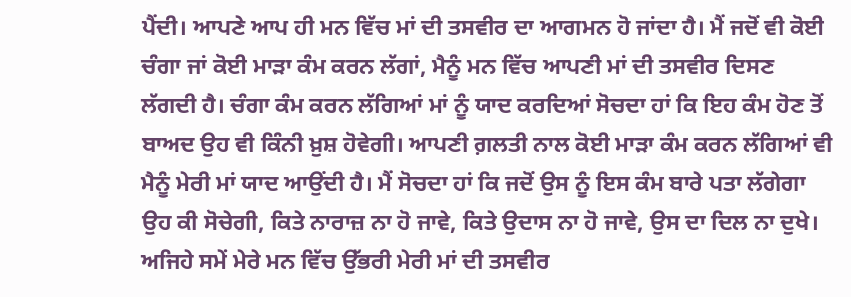ਪੈਂਦੀ। ਆਪਣੇ ਆਪ ਹੀ ਮਨ ਵਿੱਚ ਮਾਂ ਦੀ ਤਸਵੀਰ ਦਾ ਆਗਮਨ ਹੋ ਜਾਂਦਾ ਹੈ। ਮੈਂ ਜਦੋਂ ਵੀ ਕੋਈ ਚੰਗਾ ਜਾਂ ਕੋਈ ਮਾੜਾ ਕੰਮ ਕਰਨ ਲੱਗਾਂ, ਮੈਨੂੰ ਮਨ ਵਿੱਚ ਆਪਣੀ ਮਾਂ ਦੀ ਤਸਵੀਰ ਦਿਸਣ ਲੱਗਦੀ ਹੈ। ਚੰਗਾ ਕੰਮ ਕਰਨ ਲੱਗਿਆਂ ਮਾਂ ਨੂੰ ਯਾਦ ਕਰਦਿਆਂ ਸੋਚਦਾ ਹਾਂ ਕਿ ਇਹ ਕੰਮ ਹੋਣ ਤੋਂ ਬਾਅਦ ਉਹ ਵੀ ਕਿੰਨੀ ਖ਼ੁਸ਼ ਹੋਵੇਗੀ। ਆਪਣੀ ਗ਼ਲਤੀ ਨਾਲ ਕੋਈ ਮਾੜਾ ਕੰਮ ਕਰਨ ਲੱਗਿਆਂ ਵੀ ਮੈਨੂੰ ਮੇਰੀ ਮਾਂ ਯਾਦ ਆਉਂਦੀ ਹੈ। ਮੈਂ ਸੋਚਦਾ ਹਾਂ ਕਿ ਜਦੋਂ ਉਸ ਨੂੰ ਇਸ ਕੰਮ ਬਾਰੇ ਪਤਾ ਲੱਗੇਗਾ ਉਹ ਕੀ ਸੋਚੇਗੀ, ਕਿਤੇ ਨਾਰਾਜ਼ ਨਾ ਹੋ ਜਾਵੇ, ਕਿਤੇ ਉਦਾਸ ਨਾ ਹੋ ਜਾਵੇ, ਉਸ ਦਾ ਦਿਲ ਨਾ ਦੁਖੇ। ਅਜਿਹੇ ਸਮੇਂ ਮੇਰੇ ਮਨ ਵਿੱਚ ਉੱਭਰੀ ਮੇਰੀ ਮਾਂ ਦੀ ਤਸਵੀਰ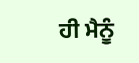ਹੀ ਮੈਨੂੰ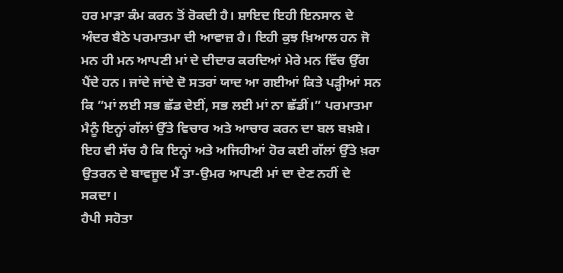ਹਰ ਮਾੜਾ ਕੰਮ ਕਰਨ ਤੋਂ ਰੋਕਦੀ ਹੈ। ਸ਼ਾਇਦ ਇਹੀ ਇਨਸਾਨ ਦੇ ਅੰਦਰ ਬੈਠੇ ਪਰਮਾਤਮਾ ਦੀ ਆਵਾਜ਼ ਹੈ। ਇਹੀ ਕੁਝ ਖ਼ਿਆਲ ਹਨ ਜੋ ਮਨ ਹੀ ਮਨ ਆਪਣੀ ਮਾਂ ਦੇ ਦੀਦਾਰ ਕਰਦਿਆਂ ਮੇਰੇ ਮਨ ਵਿੱਚ ਉੱਗ ਪੈਂਦੇ ਹਨ। ਜਾਂਦੇ ਜਾਂਦੇ ਦੋ ਸਤਰਾਂ ਯਾਦ ਆ ਗਈਆਂ ਕਿਤੇ ਪੜ੍ਹੀਆਂ ਸਨ ਕਿ ”ਮਾਂ ਲਈ ਸਭ ਛੱਡ ਦੇਈਂ, ਸਭ ਲਈ ਮਾਂ ਨਾ ਛੱਡੀਂ।” ਪਰਮਾਤਮਾ ਮੈਨੂੰ ਇਨ੍ਹਾਂ ਗੱਲਾਂ ਉੱਤੇ ਵਿਚਾਰ ਅਤੇ ਆਚਾਰ ਕਰਨ ਦਾ ਬਲ ਬਖ਼ਸ਼ੇ। ਇਹ ਵੀ ਸੱਚ ਹੈ ਕਿ ਇਨ੍ਹਾਂ ਅਤੇ ਅਜਿਹੀਆਂ ਹੋਰ ਕਈ ਗੱਲਾਂ ਉੱਤੇ ਖ਼ਰਾ ਉਤਰਨ ਦੇ ਬਾਵਜੂਦ ਮੈਂ ਤਾ-ਉਮਰ ਆਪਣੀ ਮਾਂ ਦਾ ਦੇਣ ਨਹੀਂ ਦੇ ਸਕਦਾ।
ਹੈਪੀ ਸਹੋਤਾ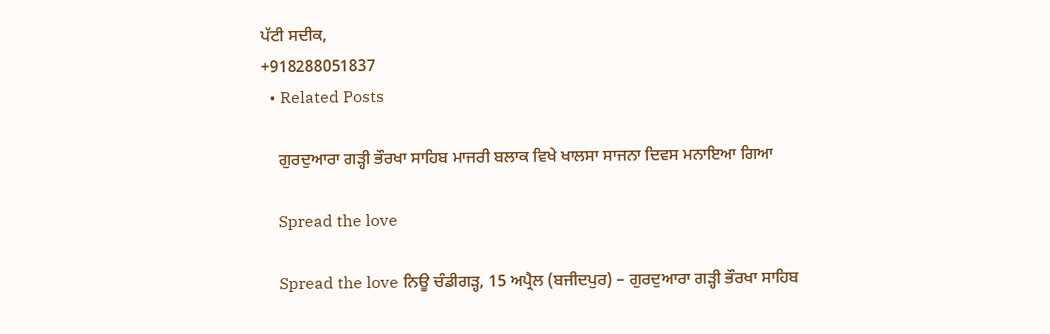ਪੱਟੀ ਸਦੀਕ,
+918288051837
  • Related Posts

    ਗੁਰਦੁਆਰਾ ਗੜ੍ਹੀ ਭੌਰਖਾ ਸਾਹਿਬ ਮਾਜਰੀ ਬਲਾਕ ਵਿਖੇ ਖਾਲਸਾ ਸਾਜਨਾ ਦਿਵਸ ਮਨਾਇਆ ਗਿਆ

    Spread the love

    Spread the love ਨਿਊ ਚੰਡੀਗੜ੍ਹ, 15 ਅਪ੍ਰੈਲ (ਬਜੀਦਪੁਰ) – ਗੁਰਦੁਆਰਾ ਗੜ੍ਹੀ ਭੌਰਖਾ ਸਾਹਿਬ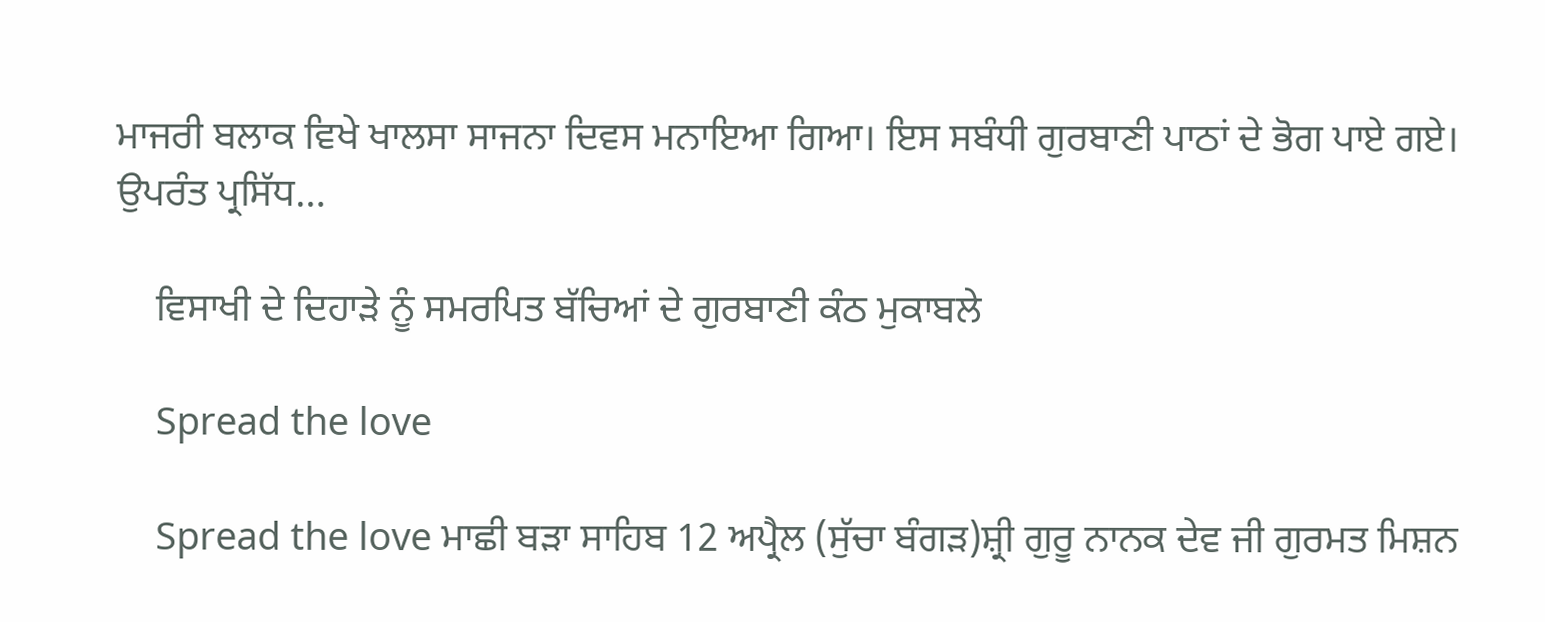ਮਾਜਰੀ ਬਲਾਕ ਵਿਖੇ ਖਾਲਸਾ ਸਾਜਨਾ ਦਿਵਸ ਮਨਾਇਆ ਗਿਆ। ਇਸ ਸਬੰਧੀ ਗੁਰਬਾਣੀ ਪਾਠਾਂ ਦੇ ਭੋਗ ਪਾਏ ਗਏ। ਉਪਰੰਤ ਪ੍ਰਸਿੱਧ…

    ਵਿਸਾਖੀ ਦੇ ਦਿਹਾੜੇ ਨੂੰ ਸਮਰਪਿਤ ਬੱਚਿਆਂ ਦੇ ਗੁਰਬਾਣੀ ਕੰਠ ਮੁਕਾਬਲੇ

    Spread the love

    Spread the love ਮਾਛੀ ਬੜਾ ਸਾਹਿਬ 12 ਅਪ੍ਰੈਲ (ਸੁੱਚਾ ਬੰਗੜ)ਸ਼੍ਰੀ ਗੁਰੂ ਨਾਨਕ ਦੇਵ ਜੀ ਗੁਰਮਤ ਮਿਸ਼ਨ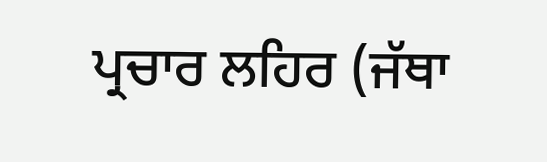ਪ੍ਰਚਾਰ ਲਹਿਰ (ਜੱਥਾ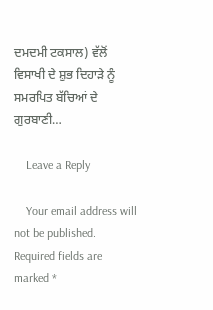ਦਮਦਮੀ ਟਕਸਾਲ) ਵੱਲੋਂ ਵਿਸਾਖੀ ਦੇ ਸ਼ੁਭ ਦਿਹਾੜੇ ਨੂੰ ਸਮਰਪਿਤ ਬੱਚਿਆਂ ਦੇ ਗੁਰਬਾਣੀ…

    Leave a Reply

    Your email address will not be published. Required fields are marked *